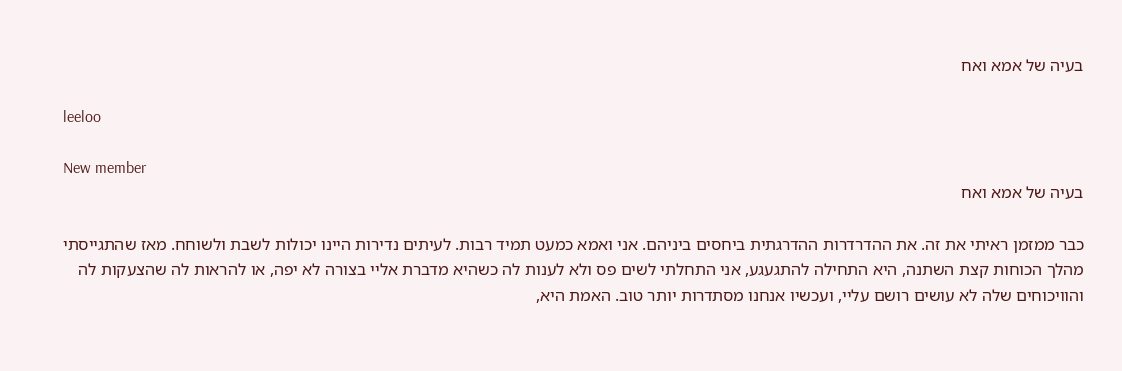בעיה של אמא ואח

leeloo

New member
בעיה של אמא ואח

כבר ממזמן ראיתי את זה. את ההדרדרות ההדרגתית ביחסים ביניהם. אני ואמא כמעט תמיד רבות. לעיתים נדירות היינו יכולות לשבת ולשוחח. מאז שהתגייסתי מהלך הכוחות קצת השתנה, היא התחילה להתגעגע, אני התחלתי לשים פס ולא לענות לה כשהיא מדברת אליי בצורה לא יפה, או להראות לה שהצעקות לה והוויכוחים שלה לא עושים רושם עליי, ועכשיו אנחנו מסתדרות יותר טוב. האמת היא,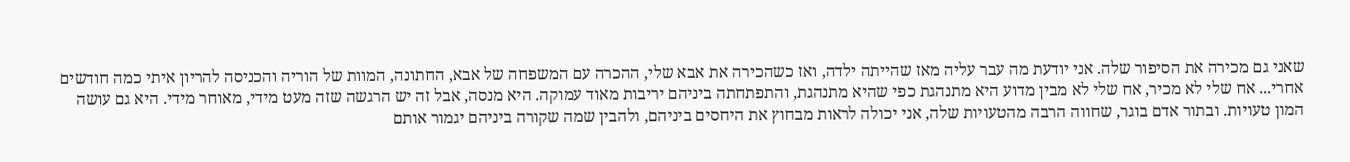שאני גם מכירה את הסיפור שלה. אני יודעת מה עבר עליה מאז שהייתה ילדה, ואז כשהכירה את אבא שלי, ההכרה עם המשפחה של אבא, החתונה, המוות של הוריה והכניסה להריון איתי כמה חודשים אחרי... אח שלי לא מכיר, אח שלי לא מבין מדוע היא מתנהגת כפי שהיא מתנהגת, והתפתחתה ביניהם יריבות מאוד עמוקה. היא מנסה, אבל זה יש הרגשה שזה מעט מידי, מאוחר מידי. היא גם עושה המון טעויות. ובתור אדם בוגר, שחווה הרבה מהטעויות שלה, אני יכולה לראות מבחוץ את היחסים ביניהם, ולהבין שמה שקורה ביניהם יגמור אותם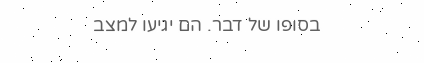בסופו של דבר. הם יגיעו למצב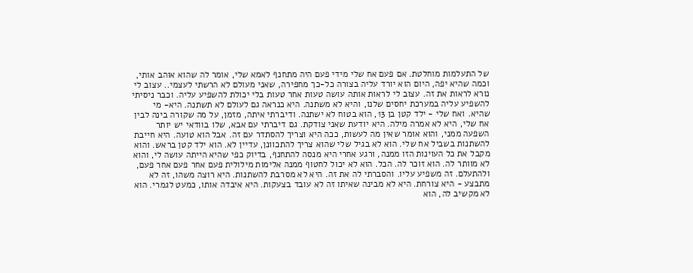של התעלמות מוחלטת. אם פעם אח שלי מידי פעם היה מתחנף לאמא שלי, אומר לה שהוא אוהב אותי, וכמה שהיא יפה, היום הוא יורד עליה בצורה כל-כך מחפירה, שאני מעולם לא הרשתי לעצמי.. עצוב לי נורא לראות את זה. עצוב לי לראות אותה עושה טעות אחר טעות בלי יכולת להשפיע עליה. וכבר ניסיתי להשפיע עליה במערכת יחסים שלנו, והיא לא משתנה. היא כנראה גם לעולם לא תשתנה. היא- מי שהיא. ואח שלי - ילד קטן בן 13, הוא בטוח לא ישתנה. ודיברתי איתה, מזמן, על מה שקורה בינה לבין אח שלי, היא לא אמרה מילה. היא יודעת שאני צודקת. גם דיברתי עם אבא, שלו בוודאי יש יותר השפעה ממני, והוא אומר שאין מה לעשות, ככה היא וצריך להסתדר עם זה. אבל הוא טועה. היא חייבת להשתנות בשביל אח שלי. הוא לא בגיל שלי שהוא צריך להתכוונן, עדיין לא. הוא ילד קטן בראש. והוא מקבל את כל העוינות הזו ממנה, ורגע אחרי היא מנסה להתחנף, בדיוק כפי שהיא הייתה עושה לי, והוא לא מוותר לה. הוא זוכר לה. הכל. הוא לא יכול לחטוף ממנה אלימות מילולית פעם אחר פעם אחר פעם, ולהתעלם. זה משפיע עליו. והסברתי לה את זה. היא לא מסרבת להשתנות. היא רוצה משהו, זה לא מתבצע - היא צורחת. היא לא מבינה שאיתו זה לא עובד בצעקות. היא איבדה אותו, כמעט לגמרי. הוא לא מקשיב לה, הוא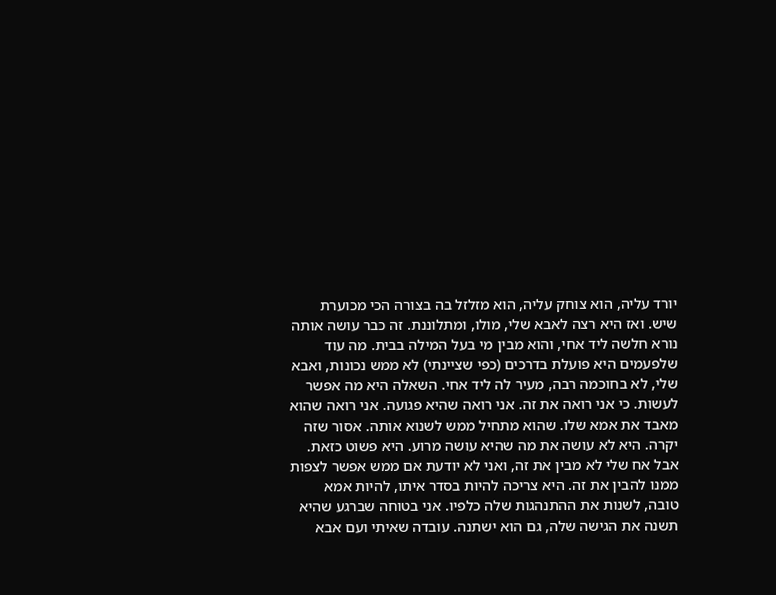יורד עליה, הוא צוחק עליה, הוא מזלזל בה בצורה הכי מכוערת שיש. ואז היא רצה לאבא שלי, מולו, ומתלוננת. זה כבר עושה אותה נורא חלשה ליד אחי, והוא מבין מי בעל המילה בבית. מה עוד שלפעמים היא פועלת בדרכים (כפי שציינתי) לא ממש נכונות, ואבא שלי, לא בחוכמה רבה, מעיר לה ליד אחי. השאלה היא מה אפשר לעשות. כי אני רואה את זה. אני רואה שהיא פגועה. אני רואה שהוא מאבד את אמא שלו. שהוא מתחיל ממש לשנוא אותה. אסור שזה יקרה. היא לא עושה את מה שהיא עושה מרוע. היא פשוט כזאת. אבל אח שלי לא מבין את זה, ואני לא יודעת אם ממש אפשר לצפות ממנו להבין את זה. היא צריכה להיות בסדר איתו, להיות אמא טובה, לשנות את ההתנהגות שלה כלפיו. אני בטוחה שברגע שהיא תשנה את הגישה שלה, גם הוא ישתנה. עובדה שאיתי ועם אבא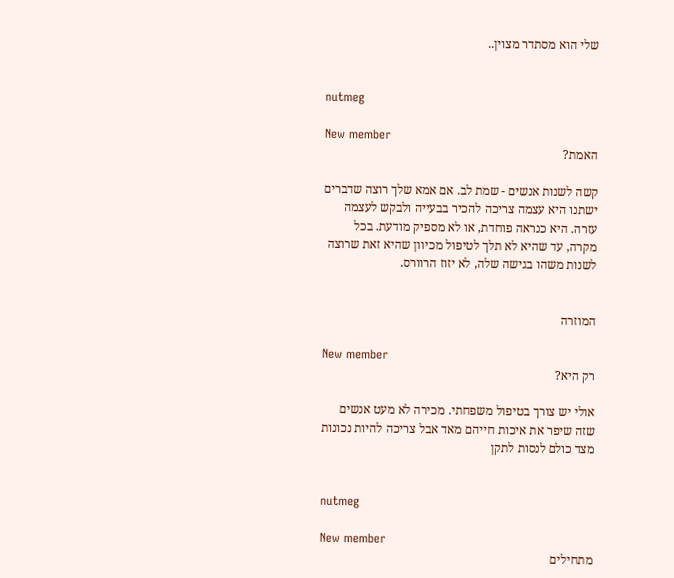שלי הוא מסתדר מצוין..


nutmeg

New member
האמת?

קשה לשנות אנשים - שמת לב. אם אמא שלך רוצה שדברים ישתנו היא עצמה צריכה להכיר בבעייה ולבקש לעצמה עזרה. היא כנראה פוחדת, או לא מספיק מודעת. בכל מקרה, עד שהיא לא תלך לטיפול מכיוון שהיא זאת שרוצה לשנות משהו בגישה שלה, לא יזוז הרוורס.


המוזרה

New member
רק היא?

אולי יש צורך בטיפול משפחתי. מכירה לא מעט אנשים שזה שיפר את איכות חייהם מאד אבל צריכה להיות נכונות מצד כולם לנסות לתקן


nutmeg

New member
מתחילים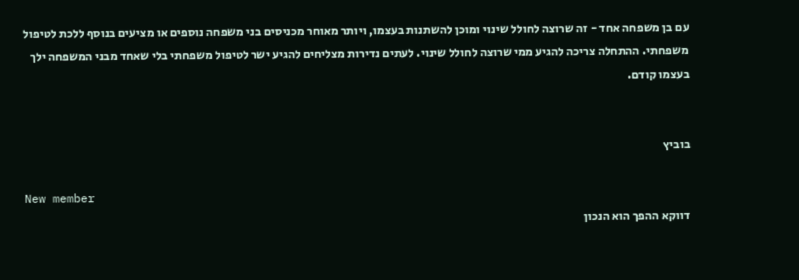עם בן משפחה אחד - זה שרוצה לחולל שינוי ומוכן להשתנות בעצמו, ויותר מאוחר מכניסים בני משפחה נוספים או מציעים בנוסף ללכת לטיפול משפחתי. ההתחלה צריכה להגיע ממי שרוצה לחולל שינוי. לעתים נדירות מצליחים להגיע ישר לטיפול משפחתי בלי שאחד מבני המשפחה ילך בעצמו קודם.


בוביץ

New member
דווקא ההפך הוא הנכון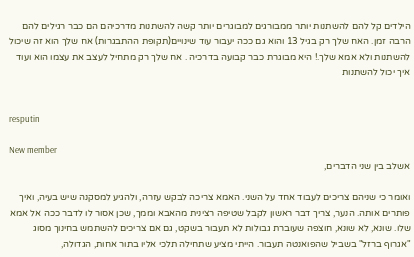הילדים קל להם להשתנות יותר ממבורגים למבוגרים יותר קשה להשתנות מדרכיהם הם כבר רגילים להם הרבה זמן. האח שלך רק בגיל 13 והוא גם ככה יעבור עוד שינויים(תקופת ההתבגרות) אח שלך הוא זה שיכול להשתנות ולא אמא שלך.! היא מבוגרת כבר קבועה בדרכיה . אח שלך רק מתחיל לעצב את עצמו הוא ועוד איך יכול להשתנות


resputin

New member
אשלב בין שני הדברים,

ואומר כי שניהם צריכים לעבוד אחד על השני. האמא צריכה לבקש עזרה, ולהגיע למסקנה שיש בעיה, ואיך פותרים אותה. הנער, צריך דבר ראשון לקבל שטיפה רצינית מהאבא וממך, שכן אסור לו לדבר ככה אל אמא שלו. שונא, לא שונא, חוצפה שעוברת גבולות לא תעבור בשקט, גם אם צריכים להשתמש בחינוך מסוג "אגרוף ברזל" בשביל שהפואנטה תעבור. הייתי מציע שתחילה תלכי אליו בתור אחות, הגדולה,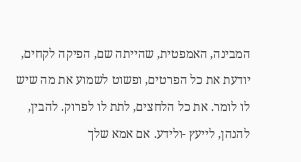המבינה, האמפטית, שהייתה שם, הפיקה לקחים, יודעת את כל הפרטים, ופשוט לשמוע את מה שיש לו לומר. את כל הלחצים, לתת לו לפרוק. להבין, להנהן, לייעץ -ולידע. אם אמא שלך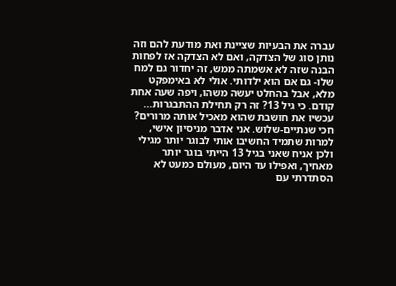עברה את הבעיות שציינת ואת מודעת להם וזה נותן סוג של הצדקה, ואם לא הצדקה אז לפחות הבנה שזה לא אשמתה ממש, זה יחדור גם למח שלו- גם אם הוא ילדותי. אולי לא באימפקט מלא, אבל בהחלט יעשה משהו, ויפה שעה אחת קודם. כי גיל 13? זה רק תחילת ההתבגרות... עכשיו את חושבת שהוא מאכיל אותה מרורים? חכי שנתיים-שלוש. אני אדבר מניסיון אישי, למרות שתמיד החשיבו אותי לבוגר יותר מגילי ולכן אניח שאני בגיל 13 הייתי בוגר יותר מאחיך, ואפילו עד היום, מעולם כמעט לא הסתדרתי עם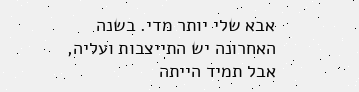אבא שלי יותר מדי. בשנה האחרונה יש התייצבות ועליה, אבל תמיד הייתה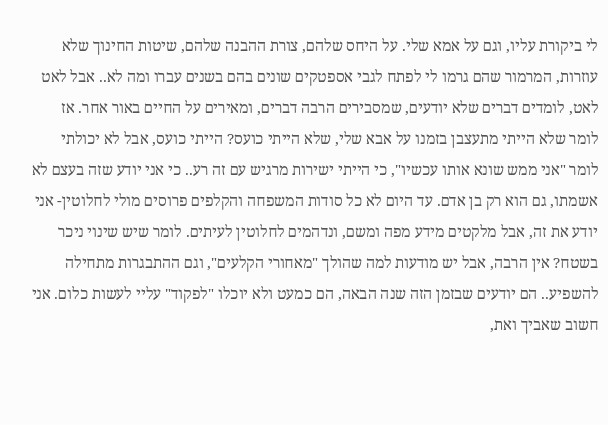לי ביקורת עליו, וגם על אמא שלי. על היחס שלהם, צורת ההבנה שלהם, שיטות החינוך שלא עוזרות, המרמור שהם גרמו לי לפתח לגבי אספטקים שונים בהם בשנים עברו ומה לא.. אבל לאט לאט, לומדים דברים שלא יודעים, שמסבירים הרבה דברים, ומאירים על החיים באור אחר. אז לומר שלא הייתי מתעצבן בזמנו על אבא שלי, שלא הייתי כועס? הייתי כועס, אבל לא יכולתי לומר "אני ממש שונא אותו עכשיו", כי הייתי ישירות מרגיש עם זה רע.. כי אני יודע שזה בעצם לא אשמתו, גם הוא רק בן אדם. עד היום לא כל סודות המשפחה והקלפים פרוסים מולי לחלוטין- אני יודע את זה, אבל מלקטים מידע מפה ומשם, ונדהמים לחלוטין לעיתים. לומר שיש שינוי ניכר בשטח? אין הרבה, אבל יש מודעות למה שהולך "מאחורי הקלעים", וגם ההתבגרות מתחילה להשפיע.. הם יודעים שבזמן הזה שנה הבאה, הם כמעט ולא יוכלו "לפקוד" עליי לעשות כלום. אני חשוב שאביך ואת,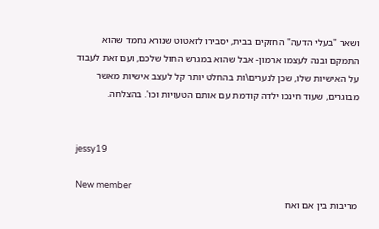ושאר "בעלי הדעה" החזקים בבית, יסבירו לזאטוט שנורא נחמד שהוא התמקם ובנה לעצמו ארמון- אבל שהוא במגרש החול שלכם, ועם זאת לעבוד על האישיות שלו, שכן לנערים\ות בהחלט יותר קל לעצב אישיות מאשר מבוגרים, שעוד חינכו ילדה קודמת עם אותם הטעויות וכו'. בהצלחה.


jessy19

New member
מריבות בין אם ואח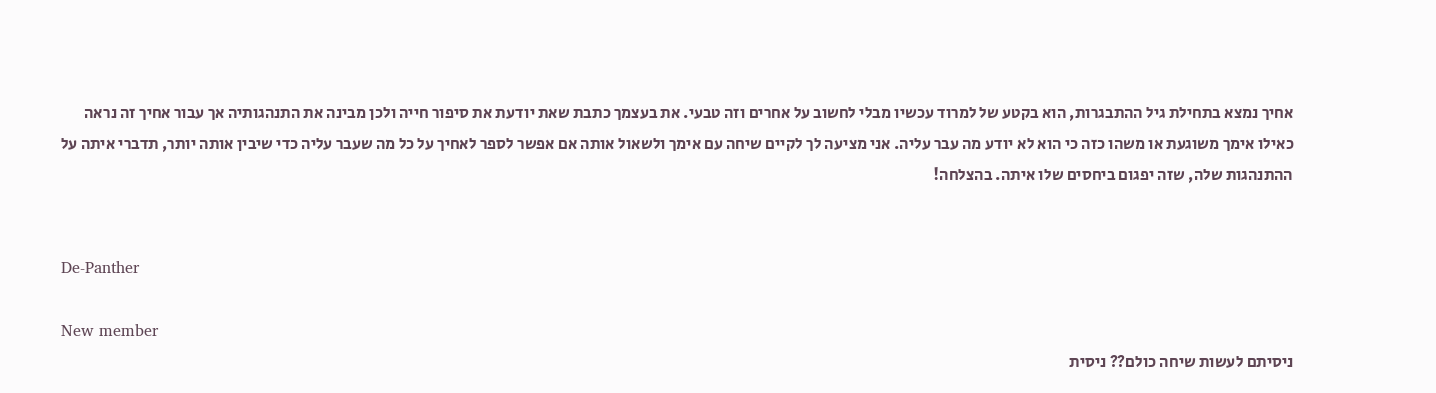אחיך נמצא בתחילת גיל ההתבגרות, הוא בקטע של למרוד עכשיו מבלי לחשוב על אחרים וזה טבעי. את בעצמך כתבת שאת יודעת את סיפור חייה ולכן מבינה את התנהגותיה אך עבור אחיך זה נראה כאילו אימך משוגעת או משהו כזה כי הוא לא יודע מה עבר עליה. אני מציעה לך לקיים שיחה עם אימך ולשאול אותה אם אפשר לספר לאחיך על כל מה שעבר עליה כדי שיבין אותה יותר, תדברי איתה על ההתנהגות שלה, שזה יפגום ביחסים שלו איתה. בהצלחה!


De-Panther

New member
ניסיתם לעשות שיחה כולם?? ניסית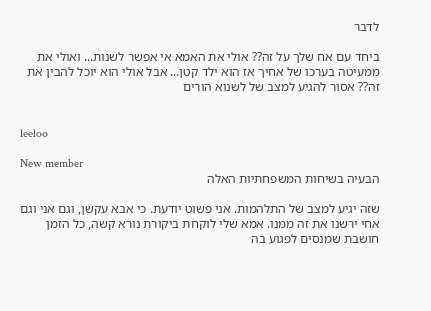לדבר

ביחד עם אח שלך על זה?? אולי את האמא אי אפשר לשנות... ואולי את ממעיטה בערכו של אחיך אז הוא ילד קטן... אבל אולי הוא יוכל להבין את זה?? אסור להגיע למצב של לשנוא הורים


leeloo

New member
הבעיה בשיחות המשפחתיות האלה

שזה יגיע למצב של התלהמות. אני פשוט יודעת. כי אבא עקשן, וגם אני וגם אחי ירשנו את זה ממנו. אמא שלי לוקחת ביקורת נורא קשה, כל הזמן חושבת שמנסים לפגוע בה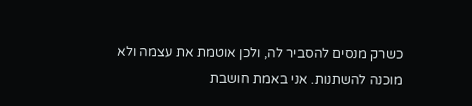כשרק מנסים להסביר לה, ולכן אוטמת את עצמה ולא מוכנה להשתנות. אני באמת חושבת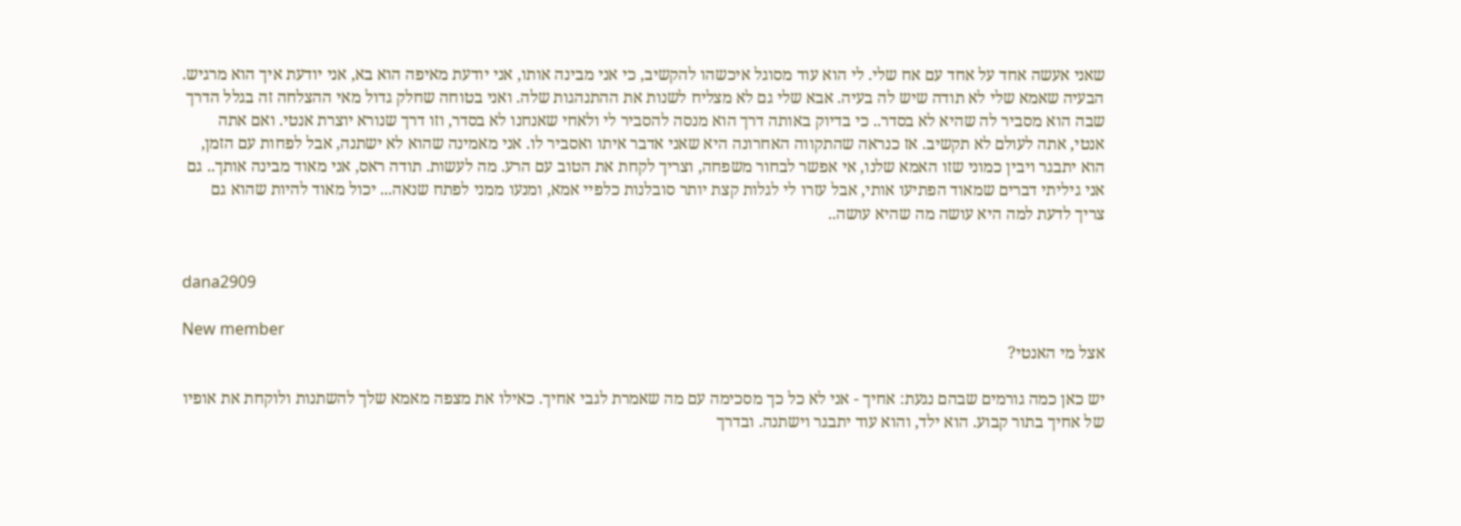שאני אעשה אחד על אחד עם אח שלי. לי הוא עוד מסוגל איכשהו להקשיב, כי אני מבינה אותו, אני יודעת מאיפה הוא בא, אני יודעת איך הוא מרגיש. הבעיה שאמא שלי לא תודה שיש לה בעיה. אבא שלי גם לא מצליח לשנות את ההתנהגות שלה. ואני בטוחה שחלק גדול מאי ההצלחה זה בגלל הדרך שבה הוא מסביר לה שהיא לא בסדר.. כי בדיוק באותה דרך הוא מנסה להסביר לי ולאחי שאנחנו לא בסדר, וזו דרך שנורא יוצרת אנטי. ואם אתה אנטי, אתה לעולם לא תקשיב. אז כנראה שהתקווה האחרונה היא שאני אדבר איתו ואסביר לו. אני מאמינה שהוא לא ישתנה, אבל לפחות עם הזמן, הוא יתבגר ויבין כמוני שזו האמא שלנו, אי אפשר לבחור משפחה, וצריך לקחת את הטוב עם הרע. מה לעשות. תודה ראס, אני מאוד מבינה אותך.. גם אני גיליתי דברים שמאוד הפתיעו אותי, אבל עזרו לי לגלות קצת יותר סובלנות כלפיי אמא, ומנעו ממני לפתח שנאה... יכול מאוד להיות שהוא גם צריך לדעת למה היא עושה מה שהיא עושה..


dana2909

New member
אצל מי האנטי?

יש כאן כמה גורמים שבהם נגעת: אחיך - אני לא כל כך מסכימה עם מה שאמרת לגבי אחיך. כאילו את מצפה מאמא שלך להשתנות ולוקחת את אופיו של אחיך בתור קבוע. הוא ילד, והוא עוד יתבגר וישתנה. ובדרך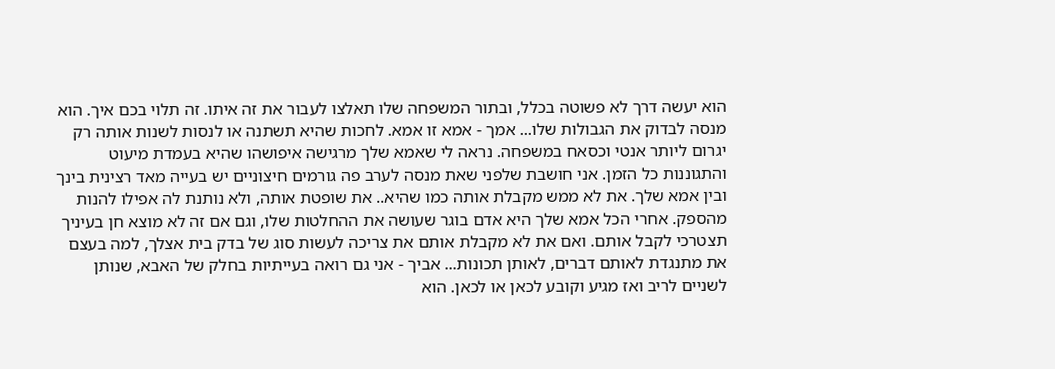הוא יעשה דרך לא פשוטה בכלל, ובתור המשפחה שלו תאלצו לעבור את זה איתו. זה תלוי בכם איך. הוא מנסה לבדוק את הגבולות שלו... אמך - אמא זו אמא. לחכות שהיא תשתנה או לנסות לשנות אותה רק יגרום ליותר אנטי וכסאח במשפחה. נראה לי שאמא שלך מרגישה איפושהו שהיא בעמדת מיעוט והתגוננות כל הזמן. אני חושבת שלפני שאת מנסה לערב פה גורמים חיצוניים יש בעייה מאד רצינית בינך ובין אמא שלך. את לא ממש מקבלת אותה כמו שהיא.. את שופטת אותה, ולא נותנת לה אפילו להנות מהספק. אחרי הכל אמא שלך היא אדם בוגר שעושה את ההחלטות שלו, וגם אם זה לא מוצא חן בעיניך תצטרכי לקבל אותם. ואם את לא מקבלת אותם את צריכה לעשות סוג של בדק בית אצלך, למה בעצם את מתנגדת לאותם דברים, לאותן תכונות... אביך - אני גם רואה בעייתיות בחלק של האבא, שנותן לשניים לריב ואז מגיע וקובע לכאן או לכאן. הוא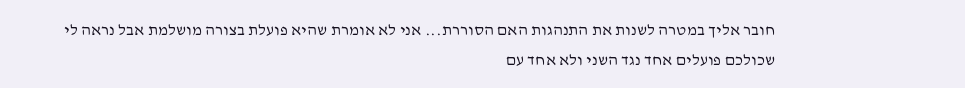חובר אליך במטרה לשנות את התנהגות האם הסוררת... אני לא אומרת שהיא פועלת בצורה מושלמת אבל נראה לי שכולכם פועלים אחד נגד השני ולא אחד עם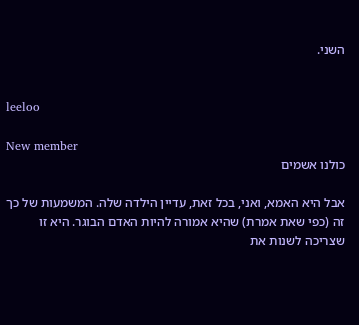השני.


leeloo

New member
כולנו אשמים

אבל היא האמא, ואני, בכל זאת, עדיין הילדה שלה. המשמעות של כך זה (כפי שאת אמרת) שהיא אמורה להיות האדם הבוגר. היא זו שצריכה לשנות את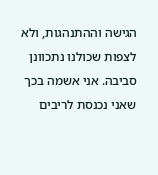הגישה וההתנהגות, ולא לצפות שכולנו נתכוונן סביבה. אני אשמה בכך שאני נכנסת לריבים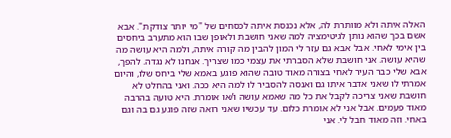האלה איתה ולא מוותרת לה, אלא נכנסת איתה לכסחים של "מי יותר צודקת". אבא אשם בכך שהוא נותן לגיטימציה למה שאני חושבת ולאופן שבו הוא מתערב ביחסים בין אימי לאחי. אבל אבא גם עזר לי המון להבין מה קורה איתה, ולמה היא עושה מה שהיא עושה. אני חושבת שלא הסברתי את עצמי כמו שצריך. אנחנו לא נגדה. להפך, אבא שלי כבר העיר לאחי בצורה מאוד טובה שהוא פוגע באמא שלי ביחס שלו, והיום אמרתי לו שאני אדבר איתו גם ואנסה להסביר לו למה היא ככה. ואני בהחלט לא חושבת שאני צריכה לקבל את כל מה שאמא עושה ו/או אומרת. היא טועה בהרבה מאוד פעמים. אבל אני לא אומרת כלום. עד עכשיו שאני רואה שזה פוגע גם בה וגם באחי. וזה מאוד חבל לי. אני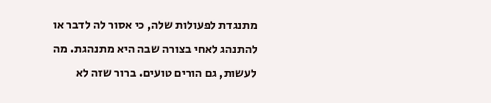מתנגדת לפעולות שלה, כי אסור לה לדבר או להתנהג לאחי בצורה שבה היא מתנהגת. מה לעשות, גם הורים טועים. ברור שזה לא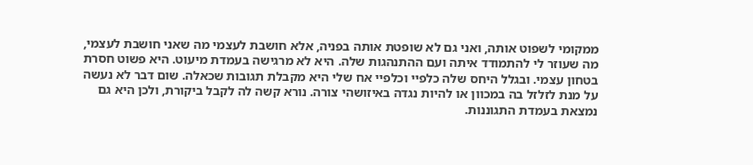ממקומי לשפוט אותה, ואני גם לא שופטת אותה בפניה, אלא חושבת לעצמי מה שאני חושבת לעצמי, מה שעוזר לי להתמודד איתה ועם ההתנהגות שלה. היא לא מרגישה בעמדת מיעוט. היא פשוט חסרת בטחון עצמי. ובגלל היחס שלה כלפיי וכלפיי אח שלי היא מקבלת תגובות שכאלה. שום דבר לא נעשה על מנת לזלזל בה במכוון או להיות נגדה באיזושהי צורה. נורא קשה לה לקבל ביקורת, ולכן היא גם נמצאת בעמדת התגוננות.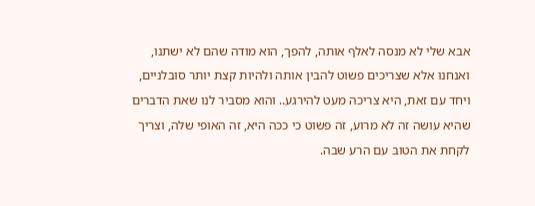אבא שלי לא מנסה לאלף אותה, להפך, הוא מודה שהם לא ישתנו, ואנחנו אלא שצריכים פשוט להבין אותה ולהיות קצת יותר סובלניים, ויחד עם זאת, היא צריכה מעט להירגע.. והוא מסביר לנו שאת הדברים שהיא עושה זה לא מרוע, זה פשוט כי ככה היא, זה האופי שלה, וצריך לקחת את הטוב עם הרע שבה.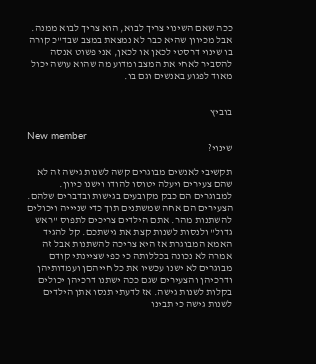ככה שאם השינוי צריך לבוא, הוא צריך לבוא ממנה. אבל מכיוון שהיא כבר לא נמצאת במצב שבד"כ קורה בו שינוי דרסטי לכאן או לכאן, אני פשוט אנסה להסביר לאחי את המצב ומדוע מה שהוא עושה יכול מאוד לפגוע באנשים וגם בו.


בוביץ

New member
שינוי?

תקשיבי לאנשים מבוגרים קשה לשנות גישה זה לא שהם צעירים ויעלה יטוסו להודו וישנו כיוון. למבוגרים הם כבק מקובעים בגישות ובדברים שלהם. הצעירים הם אחה שמשתנים תוך כדי שניייה ויכולים להשתנות מהר. אתם הילדים צריכים לתפוס "ראש גדול" ולנסות לשנות קצת את גישתכם. קל להגיד האמא המבוגרת אז היא צריכה להשתנות אבל זה אמרה לא נכונה בכללותה כי כפי שציינתי קודם מבוגרים לא ישנו עכשיו את כל חייהםן ועמדותיהן ודרכיהן והצעירים שגם ככה ישתנו דרכיהן יכולים בקלות לשנות גישה. אז לדעתי תנסו אתן הילדים לשנות גישה כי תבינו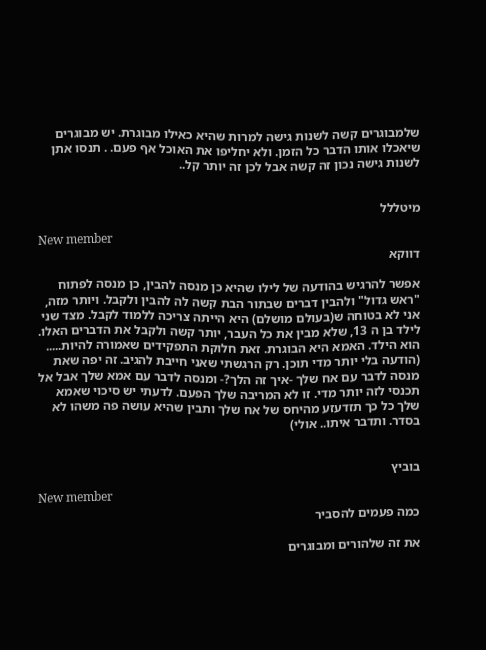שלמבוגרים קשה לשנות גישה למרות שהיא כאילו מבוגרת. יש מבוגרים שיאכלו אותו הדבר כל הזמן. ולא יחליפו את האוכל אף פעם. . תנסו אתן לשנות גישה נכון זה קשה אבל לכן זה יותר קל..


מיטללל

New member
דווקא

אפשר להרגיש בהודעה של לילו שהיא כן מנסה להבין, כן מנסה לפתוח "ראש גדול" ולהבין דברים שבתור הבת קשה לה להבין ולקבל. ויותר מזה, אני לא בטוחה ש(בעולם מושלם) היא הייתה צריכה ללמוד לקבל. מצד שני לילד בן ה 13, שלא מבין את כל העבר, יותר קשה ולקבל את הדברים האלו. הוא הילד. האמא היא הבוגרת. זאת חלוקת התפקידים שאמורה להיות..... (הודעה בלי יותר מדי תוכן. רק הרגשתי שאני חייבת להגיב. זה יפה שאת מנסה לדבר עם אח שלך -איך זה הלך?- ומנסה לדבר עם אמא שלך אבל אל תכנסי לזה יותר מדי. זו לא המריבה שלך הפעם. לדעתי יש סיכוי שאמא שלך כל כך תזדעזע מהיחס של אח שלך ותבין שהיא עושה פה משהו לא בסדר. ותדבר איתו.. אולי)


בוביץ

New member
כמה פעמים להסביר

את זה שלהורים ומבוגרים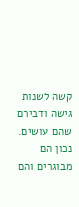קשה לשנות גישה ודבירם שהם עושים. נכון הם מבוגרים והם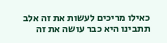כאילו מריכים לעשות את זה אלב תתבינו היא כבר עושה את זה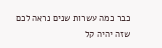כבר כמה עשרות שנים נראה לכם שזה יהיה קל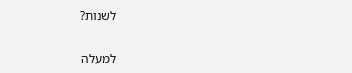לשנות?

למעלה